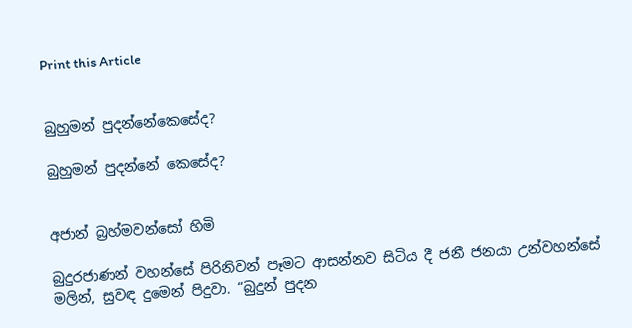Print this Article


බුහුමන් පුදන්නේකෙසේද?

බුහුමන් පුදන්නේ කෙසේද?


අජාන් බ්‍රහ්මවන්සෝ හිමි

බුදුරජාණන් වහන්සේ පිරිනිවන් පෑමට ආසන්නව සිටිය දී ජනී ජනයා උන්වහන්සේ මලින්, සුවඳ දුමෙන් පිදුවා. “බුදුන් පුදන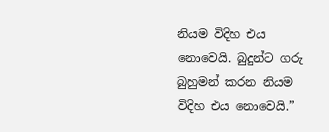නියම විදිහ එය නොවෙයි. බුදුන්ට ගරු බුහුමන් කරන නියම විදිහ එය නොවෙයි.”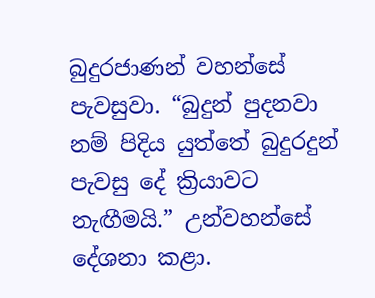බුදුරජාණන් වහන්සේ පැවසුවා. “බුදුන් පුදනවා නම් පිදිය යුත්තේ බුදුරදුන් පැවසු දේ ක්‍රියාවට නැඟීමයි.” උන්වහන්සේ දේශනා කළා.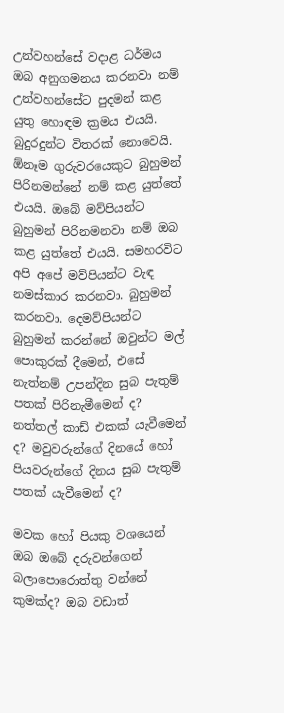උන්වහන්සේ වදාළ ධර්මය ඔබ අනුගමනය කරනවා නම් උන්වහන්සේට පුදමන් කළ යුතු හොඳම ක්‍රමය එයයි. බුදුරදුන්ට විතරක් නොවෙයි. ඕනෑම ගුරුවරයෙකුට බුහුමන් පිරිනමන්නේ නම් කළ යුත්තේ එයයි. ඔබේ මව්පියන්ට බුහුමන් පිරිනමනවා නම් ඔබ කළ යුත්තේ එයයි. සමහරවිට අපි අපේ මව්පියන්ට වැඳ නමස්කාර කරනවා. බුහුමන් කරනවා. දෙමව්පියන්ට බුහුමන් කරන්නේ ඔවුන්ට මල් පොකුරක් දීමෙන්, එසේ නැත්නම් උපන්දින සුබ පැතුම් පතක් පිරිනැමීමෙන් ද? නත්තල් කාඩ් එකක් යැවීමෙන් ද? මවුවරුන්ගේ දිනයේ හෝ පියවරුන්ගේ දිනය සුබ පැතුම් පතක් යැවීමෙන් ද?

මවක හෝ පියකු වශයෙන් ඔබ ඔබේ දරුවන්ගෙන් බලාපොරොත්තු වන්නේ කුමක්ද? ඔබ වඩාත්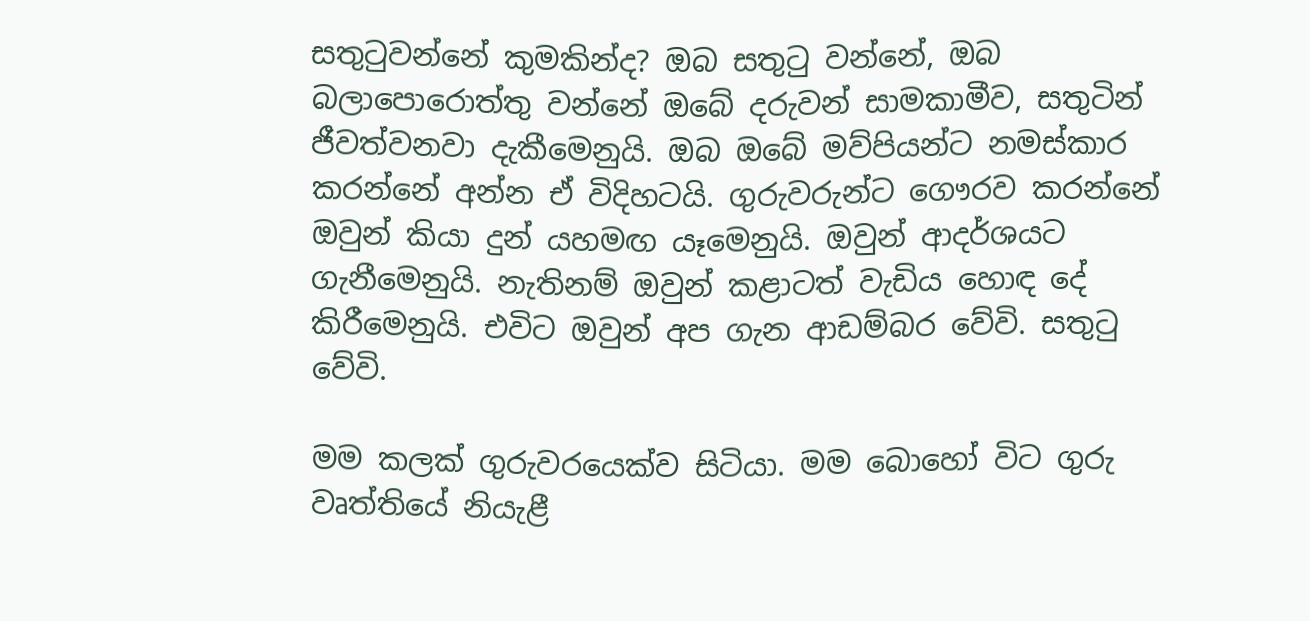සතුටුවන්නේ කුමකින්ද? ඔබ සතුටු වන්නේ, ඔබ බලාපොරොත්තු වන්නේ ඔබේ දරුවන් සාමකාමීව, සතුටින් ජීවත්වනවා දැකීමෙනුයි. ඔබ ඔබේ මව්පියන්ට නමස්කාර කරන්නේ අන්න ඒ විදිහටයි. ගුරුවරුන්ට ගෞරව කරන්නේ ඔවුන් කියා දුන් යහමඟ යෑමෙනුයි. ඔවුන් ආදර්ශයට ගැනීමෙනුයි. නැතිනම් ඔවුන් කළාටත් වැඩිය හොඳ දේ කිරීමෙනුයි. එවිට ඔවුන් අප ගැන ආඩම්බර වේවි. සතුටු වේවි.

මම කලක් ගුරුවරයෙක්ව සිටියා. මම බොහෝ විට ගුරු වෘත්තියේ නියැළී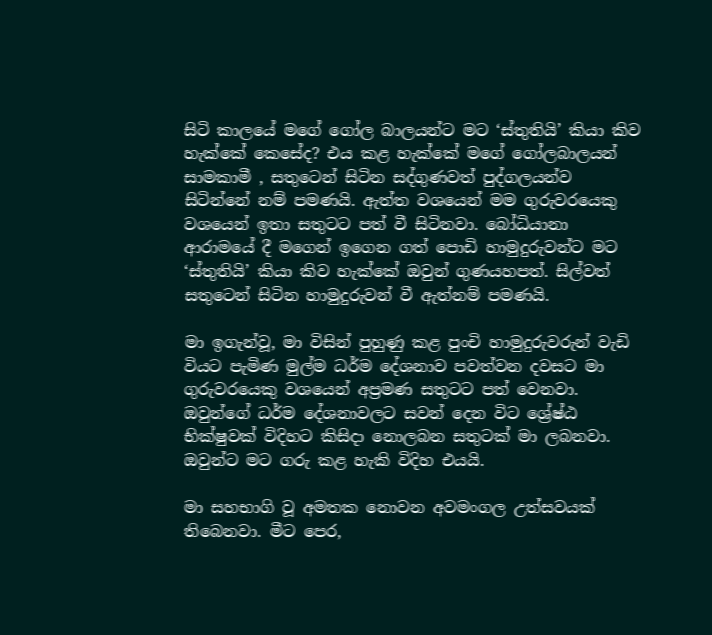සිටි කාලයේ මගේ ගෝල බාලයන්ට මට ‘ස්තුතියි’ කියා කිව හැක්කේ කෙසේද? එය කළ හැක්කේ මගේ ගෝලබාලයන් සාමකාමී , සතුටෙන් සිටින සද්ගුණවත් පුද්ගලයන්ව සිටින්නේ නම් පමණයි. ඇත්ත වශයෙන් මම ගුරුවරයෙකු වශයෙන් ඉතා සතුටට පත් වී සිටිනවා. බෝධියානා ආරාමයේ දී මගෙන් ඉගෙන ගත් පොඩි හාමුදුරුවන්ට මට ‘ස්තුතියි’ කියා කිව හැක්කේ ඔවුන් ගුණයහපත්. සිල්වත් සතුටෙන් සිටින හාමුදුරුවන් වී ඇත්නම් පමණයි.

මා ඉගැන්වූ, මා විසින් පුහුණු කළ පුංචි හාමුදුරුවරුන් වැඩි වියට පැමිණ මුල්ම ධර්ම දේශනාව පවත්වන දවසට මා ගුරුවරයෙකු වශයෙන් අප්‍රමණ සතුටට පත් වෙනවා. ඔවුන්ගේ ධර්ම දේශනාවලට සවන් දෙන විට ශ්‍රේෂ්ඨ භික්ෂුවක් විදිහට කිසිදා නොලබන සතුටක් මා ලබනවා. ඔවුන්ට මට ගරු කළ හැකි විදිහ එයයි.

මා සහභාගි වූ අමතක නොවන අවමංගල උත්සවයක් තිබෙනවා. මීට පෙර,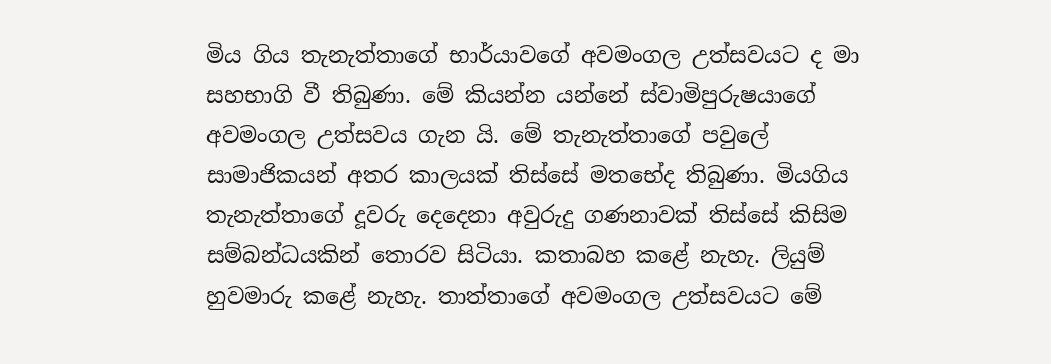මිය ගිය තැනැත්තාගේ භාර්යාවගේ අවමංගල උත්සවයට ද මා සහභාගි වී තිබුණා. මේ කියන්න යන්නේ ස්වාමිපුරුෂයාගේ අවමංගල උත්සවය ගැන යි. මේ තැනැත්තාගේ පවුලේ සාමාජිකයන් අතර කාලයක් තිස්සේ මතභේද තිබුණා. මියගිය තැනැත්තාගේ දූවරු දෙදෙනා අවුරුදු ගණනාවක් තිස්සේ කිසිම සම්බන්ධයකින් තොරව සිටියා. කතාබහ කළේ නැහැ. ලියුම් හුවමාරු කළේ නැහැ. තාත්තාගේ අවමංගල උත්සවයට මේ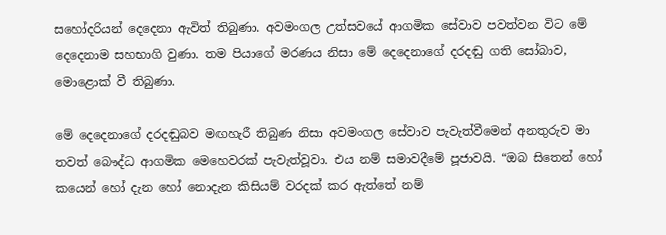සහෝදරියන් දෙදෙනා ඇවිත් තිබුණා. අවමංගල උත්සවයේ ආගමික සේවාව පවත්වන විට මේ දෙදෙනාම සහභාගි වුණා. තම පියාගේ මරණය නිසා මේ දෙදෙනාගේ දරදඬු ගති සෝබාව, මොළොක් වී තිබුණා.

මේ දෙදෙනාගේ දරදඬුබව මඟහැරී තිබුණ නිසා අවමංගල සේවාව පැවැත්වීමෙන් අනතුරුව මා තවත් බෞද්ධ ආගමික මෙහෙවරක් පැවැත්වූවා. එය නම් සමාවදීමේ පූජාවයි. “ඔබ සිතෙන් හෝ කයෙන් හෝ දැන හෝ නොදැන කිසියම් වරදක් කර ඇත්තේ නම්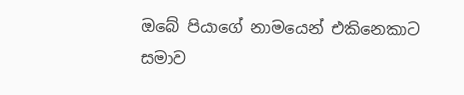ඔබේ පියාගේ නාමයෙන් එකිනෙකාට සමාව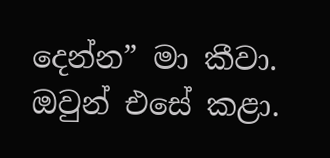දෙන්න” මා කීවා. ඔවුන් එසේ කළා.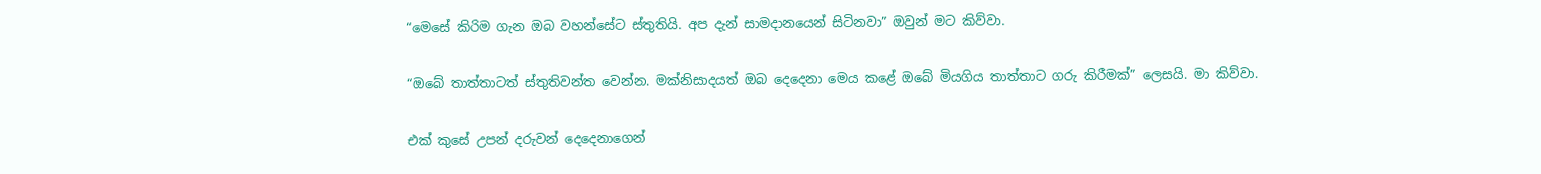“මෙසේ කිරිම ගැන ඔබ වහන්සේට ස්තුතියි. අප දැන් සාමදානයෙන් සිටිනවා” ඔවුන් මට කිව්වා.

“ඔබේ තාත්තාටත් ස්තුතිවන්ත වෙන්න. මක්නිසාදයත් ඔබ දෙදෙනා මෙය කළේ ඔබේ මියගිය තාත්තාට ගරු කිරීමක්” ලෙසයි. මා කිව්වා.

එක් කුසේ උපන් දරුවන් දෙදෙනාගෙන්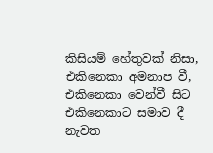කිසියම් හේතුවක් නිසා, එකිනෙකා අමනාප වී, එකිනෙකා වෙන්වී සිට එකිනෙකාට සමාව දී නැවත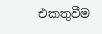එකතුවීම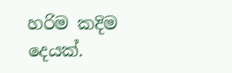හරිම කදිම දෙයක්.